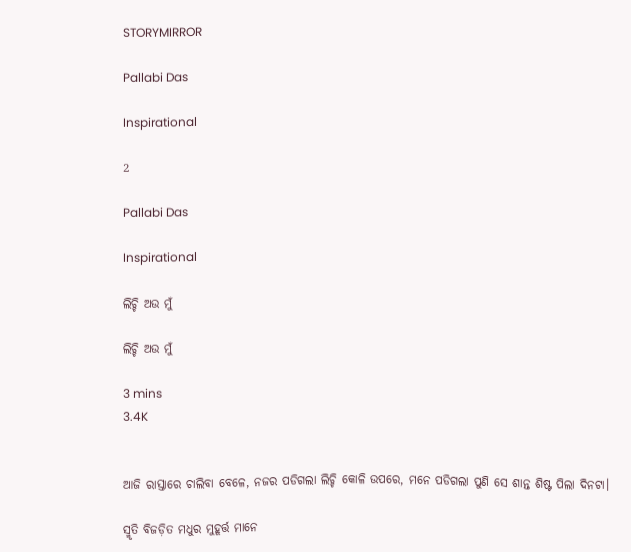STORYMIRROR

Pallabi Das

Inspirational

2

Pallabi Das

Inspirational

ଲିଚ୍ଚି ଅଉ ମୁଁ

ଲିଚ୍ଚି ଅଉ ମୁଁ

3 mins
3.4K


ଆଜି ରାସ୍ତାରେ ଚାଲିବା ବେଳେ, ନଜର ପଡିଗଲା ଲିଚ୍ଚି କୋଳି ଉପରେ, ମନେ ପଡିଗଲା ପୁଣି ସେ ଶାନ୍ତ ଶିଷ୍ଟ ପିଲା ଦିନଟା।

ସ୍ମୃତି ବିଜଡ଼ିତ ମଧୁର ମୁହୂର୍ତ୍ତ ମାନେ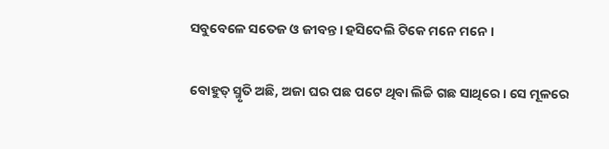ସବୁବେଳେ ସତେଜ ଓ ଜୀବନ୍ତ। ହସିଦେଲି ଟିକେ ମନେ ମନେ।

ବୋହୁତ୍ ସ୍ମୃତି ଅଛି, ଅଜା ଘର ପଛ ପଟେ ଥିବା ଲିଚ୍ଚି ଗଛ ସାଥିରେ। ସେ ମୂଳରେ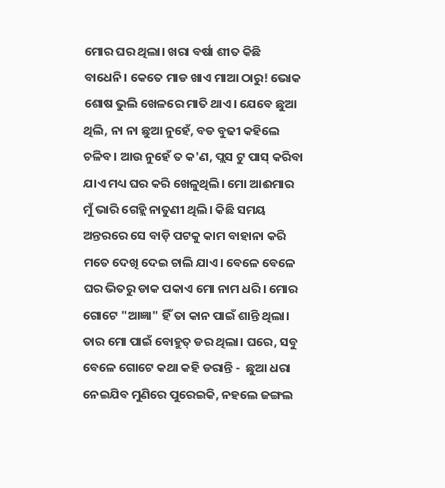ମୋର ଘର ଥିଲା। ଖରା ବର୍ଷା ଶୀତ କିଛି ବାଧେନି। କେତେ ମାଡ ଖାଏ ମାଆ ଠାରୁ! ଭୋକ ଶୋଷ ଭୁଲି ଖେଳରେ ମାତି ଥାଏ। ଯେବେ ଛୁଆ ଥିଲି, ନା ନା ଛୁଆ ନୁହେଁ, ବଡ ବୁଢୀ କହିଲେ ଚଳିବ। ଆଉ ନୁହେଁ ତ କ'ଣ, ପ୍ଲସ ଟୁ ପାସ୍ କରିବା ଯାଏ ମଧ୍ୟ ଘର କରି ଖେଳୁଥିଲି। ମୋ ଆଈମାର ମୁଁ ଭାରି ଗେହ୍ଲି ନାତୁଣୀ ଥିଲି। କିଛି ସମୟ ଅନ୍ତରରେ ସେ ବାଡ଼ି ପଟକୁ କାମ ବାହାନା କରି ମତେ ଦେଖି ଦେଇ ଚାଲି ଯାଏ। ବେଳେ ବେଳେ ଘର ଭିତରୁ ଡାକ ପକାଏ ମୋ ନାମ ଧରି। ମୋର ଗୋଟେ "ଆଜ୍ଞା" ହିଁ ତା କାନ ପାଇଁ ଶାନ୍ତି ଥିଲା। ତାର ମୋ ପାଇଁ ବୋହୁତ୍ ଡର ଥିଲା। ଘରେ, ସବୁ ବେଳେ ଗୋଟେ କଥା କହି ଡରାନ୍ତି -  ଛୁଆ ଧରା ନେଇଯିବ ମୁଣିରେ ପୁରେଇକି, ନହଲେ ଜଙ୍ଗଲ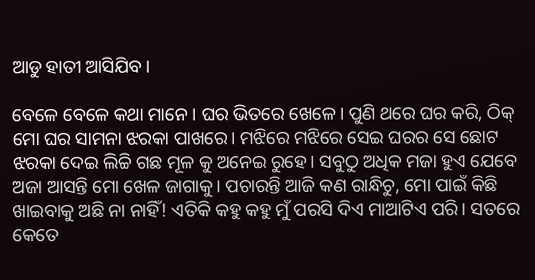ଆଡୁ ହାତୀ ଆସିଯିବ।

ବେଳେ ବେଳେ କଥା ମାନେ। ଘର ଭିତରେ ଖେଳେ। ପୁଣି ଥରେ ଘର କରି, ଠିକ୍ ମୋ ଘର ସାମନା ଝରକା ପାଖରେ। ମଝିରେ ମଝିରେ ସେଇ ଘରର ସେ ଛୋଟ ଝରକା ଦେଇ ଲିଚ୍ଚି ଗଛ ମୂଳ କୁ ଅନେଇ ରୁହେ। ସବୁଠୁ ଅଧିକ ମଜା ହୁଏ ଯେବେ ଅଜା ଆସନ୍ତି ମୋ ଖେଳ ଜାଗାକୁ। ପଚାରନ୍ତି ଆଜି କଣ ରାନ୍ଧିଚୁ, ମୋ ପାଇଁ କିଛି ଖାଇବାକୁ ଅଛି ନା ନାହିଁ! ଏତିକି କହୁ କହୁ ମୁଁ ପରସି ଦିଏ ମାଆଟିଏ ପରି। ସତରେ କେତେ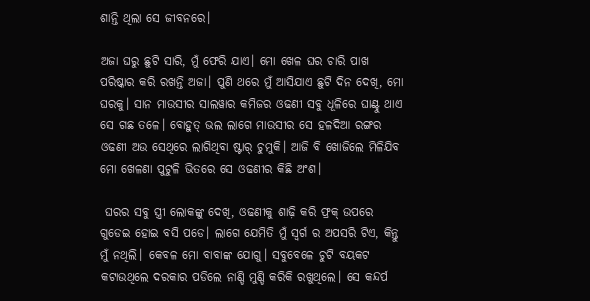ଶାନ୍ତି ଥିଲା ସେ ଜୀବନରେ।

ଅଜା ଘରୁ ଛୁଟି ସାରି, ମୁଁ ଫେରି ଯାଏ। ମୋ ଖେଳ ଘର ଚାରି ପାଖ ପରିଷ୍କାର କରି ରଖନ୍ତି ଅଜା। ପୁଣି ଥରେ ମୁଁ ଆସିଯାଏ ଛୁଟି ଦିନ ଦେଖି, ମୋ ଘରକୁ। ସାନ ମାଉସୀର ସାଲୱାର କମିଜର ଓଢଣୀ ସବୁ ଧୂଳିରେ ଘାଣ୍ଟୁ ଥାଏ ସେ ଗଛ ତଳେ। ବୋହୁତ୍ ଭଲ ଲାଗେ ମାଉସୀର ସେ ହଳଦିଆ ରଙ୍ଗର ଓଢଣୀ ଅଉ ସେଥିରେ ଲାଗିଥିବା ଷ୍ଟାର୍ ଚୁମୁକି। ଆଜି ବି ଖୋଜିଲେ ମିଳିଯିବ ମୋ ଖେଳଣା ପୁଟୁଳି ଭିତରେ ସେ ଓଢଣୀର କିଛି ଅଂଶ।

 ଘରର ସବୁ ସ୍ତ୍ରୀ ଲୋକଙ୍କୁ ଦେଖି, ଓଢଣୀକୁ ଶାଢ଼ି କରି ଫ୍ରକ୍ ଉପରେ ଗୁଡେଇ ହୋଇ ବସି ପଡେ। ଲାଗେ ଯେମିତି ମୁଁ ସ୍ଵର୍ଗ ର ଅପସରି ଟିଏ, କିନ୍ତୁ ମୁଁ ନଥିଲି। କେବଳ ମୋ ବାବାଙ୍କ ଯୋଗୁ। ସବୁବେଳେ ଚୁଟି ବୟକଟ କଟାଉଥିଲେ ଦରକାର ପଡିଲେ ନାଣ୍ଡି ମୁଣ୍ଡି କରିକି ରଖୁଥିଲେ। ସେ କନ୍ଦର୍ପ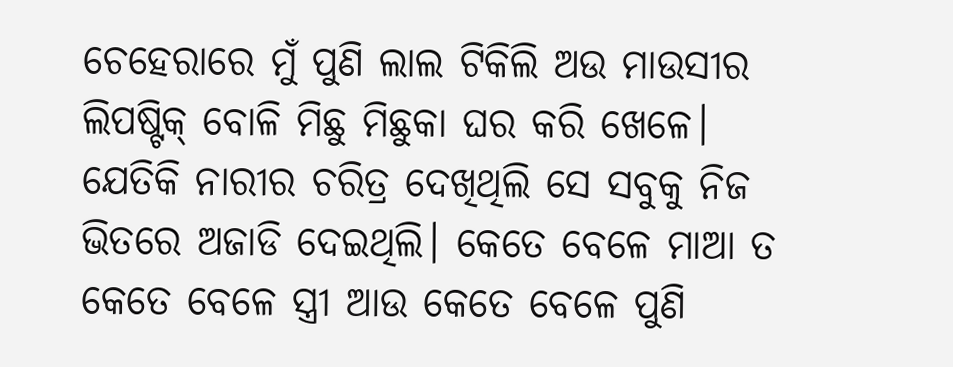ଚେହେରାରେ ମୁଁ ପୁଣି ଲାଲ ଟିକିଲି ଅଉ ମାଉସୀର ଲିପଷ୍ଟିକ୍ ବୋଳି ମିଛୁ ମିଛୁକା ଘର କରି ଖେଳେ। ଯେତିକି ନାରୀର ଚରିତ୍ର ଦେଖିଥିଲି ସେ ସବୁକୁ ନିଜ ଭିତରେ ଅଜାଡି ଦେଇଥିଲି। କେତେ ବେଳେ ମାଆ ତ କେତେ ବେଳେ ସ୍ତ୍ରୀ ଆଉ କେତେ ବେଳେ ପୁଣି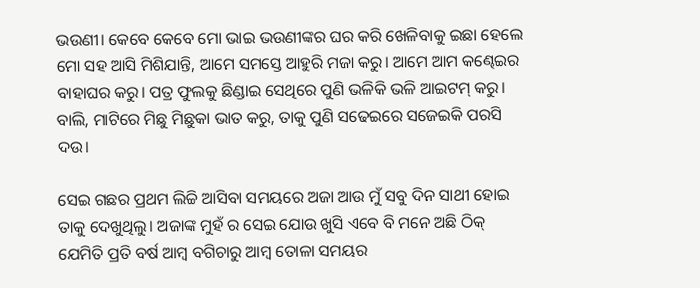ଭଉଣୀ। କେବେ କେବେ ମୋ ଭାଇ ଭଉଣୀଙ୍କର ଘର କରି ଖେଳିବାକୁ ଇଛା ହେଲେ ମୋ ସହ ଆସି ମିଶିଯାନ୍ତି, ଆମେ ସମସ୍ତେ ଆହୁରି ମଜା କରୁ। ଆମେ ଆମ କଣ୍ଢେଇର ବାହାଘର କରୁ। ପତ୍ର ଫୁଲକୁ ଛିଣ୍ଡାଇ ସେଥିରେ ପୁଣି ଭଳିକି ଭଳି ଆଇଟମ୍ କରୁ। ବାଲି, ମାଟିରେ ମିଛୁ ମିଛୁକା ଭାତ କରୁ, ତାକୁ ପୁଣି ସଢେଇରେ ସଜେଇକି ପରସି ଦଉ।

ସେଇ ଗଛର ପ୍ରଥମ ଲିଚ୍ଚି ଆସିବା ସମୟରେ ଅଜା ଆଉ ମୁଁ ସବୁ ଦିନ ସାଥୀ ହୋଇ ତାକୁ ଦେଖୁଥିଲୁ। ଅଜାଙ୍କ ମୁହଁ ର ସେଇ ଯୋଉ ଖୁସି ଏବେ ବି ମନେ ଅଛି ଠିକ୍ ଯେମିତି ପ୍ରତି ବର୍ଷ ଆମ୍ବ ବଗିଚାରୁ ଆମ୍ବ ତୋଳା ସମୟର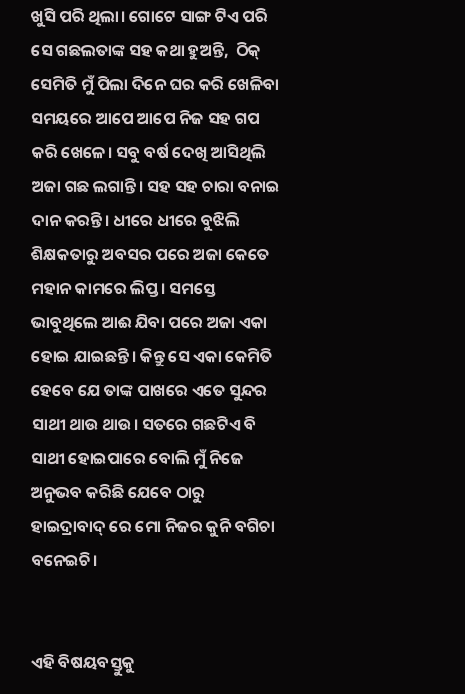ଖୁସି ପରି ଥିଲା। ଗୋଟେ ସାଙ୍ଗ ଟିଏ ପରି ସେ ଗଛଲତାଙ୍କ ସହ କଥା ହୁଅନ୍ତି,  ଠିକ୍ ସେମିତି ମୁଁ ପିଲା ଦିନେ ଘର କରି ଖେଳିବା ସମୟରେ ଆପେ ଆପେ ନିଜ ସହ ଗପ କରି ଖେଳେ। ସବୁ ବର୍ଷ ଦେଖି ଆସିଥିଲି ଅଜା ଗଛ ଲଗାନ୍ତି। ସହ ସହ ଚାରା ବନାଇ ଦାନ କରନ୍ତି। ଧୀରେ ଧୀରେ ବୁଝିଲି ଶିକ୍ଷକତାରୁ ଅବସର ପରେ ଅଜା କେତେ ମହାନ କାମରେ ଲିପ୍ତ। ସମସ୍ତେ ଭାବୁଥିଲେ ଆଈ ଯିବା ପରେ ଅଜା ଏକା ହୋଇ ଯାଇଛନ୍ତି। କିନ୍ତୁ ସେ ଏକା କେମିତି ହେବେ ଯେ ତାଙ୍କ ପାଖରେ ଏତେ ସୁନ୍ଦର ସାଥୀ ଥାଉ ଥାଉ। ସତରେ ଗଛଟିଏ ବି ସାଥୀ ହୋଇପାରେ ବୋଲି ମୁଁ ନିଜେ ଅନୁଭବ କରିଛି ଯେବେ ଠାରୁ ହାଇଦ୍ରାବାଦ୍ ରେ ମୋ ନିଜର କୁନି ବଗିଚା ବନେଇଚି।


ଏହି ବିଷୟବସ୍ତୁକୁ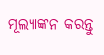ମୂଲ୍ୟାଙ୍କନ କରନ୍ତୁ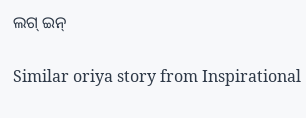ଲଗ୍ ଇନ୍

Similar oriya story from Inspirational